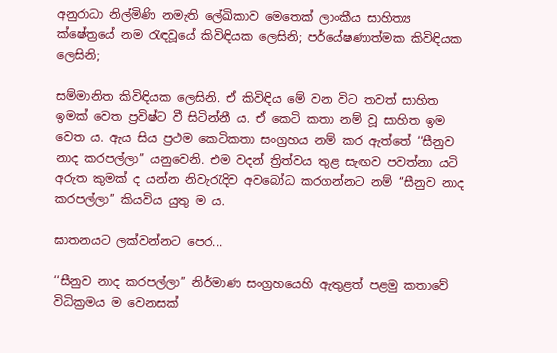අනුරාධා නිල්මිණි නමැති ලේඛිකාව මෙතෙක් ලාංකීය සාහිත්‍ය ක්ෂේත්‍රයේ නම රැඳවූයේ කිවිඳියක ලෙසිනි; පර්යේෂණාත්මක කිවිඳියක ලෙසිනි;

සම්මානිත කිවිඳියක ලෙසිනි. ඒ කිවිඳිය මේ වන විට තවත් සාහිත ඉමක් වෙත ප්‍රවිෂ්ට වී සිටින්නී ය. ඒ කෙටි කතා නම් වූ සාහිත ඉම වෙත ය. ඇය සිය ප්‍රථම කෙටිකතා සංග්‍රහය නම් කර ඇත්තේ ‘‘සීනුව නාද කරපල්ලා’’ යනුවෙනි. එම වදන් ත්‍රිත්වය තුළ සැඟව පවත්නා යටි අරුත කුමක් ද යන්න නිවැරැදිව අවබෝධ කරගන්නට නම් ‘‘සීනුව නාද කරපල්ලා’’ කියවිය යුතු ම ය.

ඝාතනයට ලක්වන්නට පෙර...

‘‘සීනුව නාද කරපල්ලා’’ නිර්මාණ සංග්‍රහයෙහි ඇතුළත් පළමු කතාවේ විධික්‍රමය ම වෙනසක්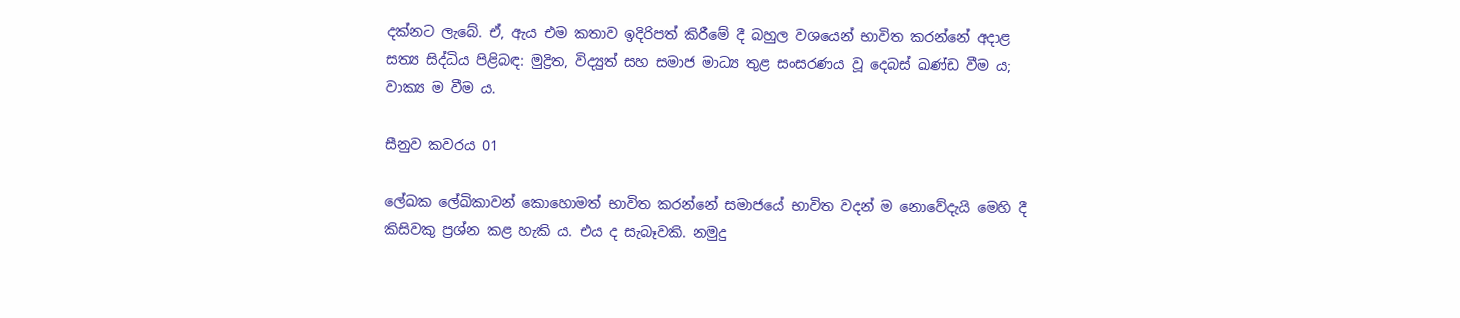දක්නට ලැබේ. ඒ, ඇය එම කතාව ඉදිරිපත් කිරීමේ දී බහුල වශයෙන් භාවිත කරන්නේ අදාළ සත්‍ය සිද්ධිය පිළිබඳ: මුද්‍රිත, විද්‍යුත් සහ සමාජ මාධ්‍ය තුළ සංසරණය වූ දෙබස් ඛණ්ඩ වීම ය; වාක්‍ය ම වීම ය.

සීනුව කවරය 01

ලේඛක ලේඛිකාවන් කොහොමත් භාවිත කරන්නේ සමාජයේ භාවිත වදන් ම නොවේදැයි මෙහි දී කිසිවකු ප්‍රශ්න කළ හැකි ය. එය ද සැබෑවකි. නමුදු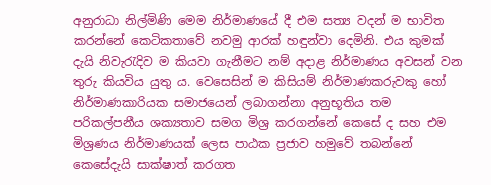අනුරාධා නිල්මිණි මෙම නිර්මාණයේ දී එම සත්‍ය වදන් ම භාවිත කරන්නේ කෙටිකතාවේ නවමු ආරක් හඳුන්වා දෙමිනි. එය කුමක් දැයි නිවැරැදිව ම කියවා ගැනීමට නම් අදාළ නිර්මාණය අවසන් වන තුරු කියවිය යුතු ය. වෙසෙසින් ම කිසියම් නිර්මාණකරුවකු හෝ නිර්මාණකාරියක සමාජයෙන් ලබාගන්නා අනුභූතිය තම පරිකල්පනීය ශක්‍යතාව සමග මිශ්‍ර කරගන්නේ කෙසේ ද සහ එම මිශ්‍රණය නිර්මාණයක් ලෙස පාඨක ප්‍රජාව හමුවේ තබන්නේ කෙසේදැයි සාක්ෂාත් කරගත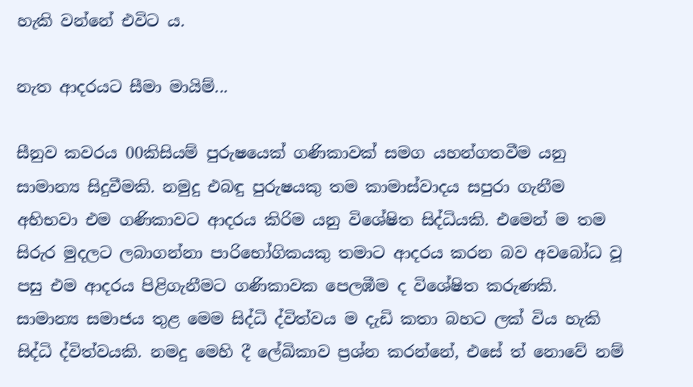හැකි වන්නේ එවිට ය.

නැත ආදරයට සීමා මායිම්...

සීනුව කවරය 00කිසියම් පුරුෂයෙක් ගණිකාවක් සමග යහන්ගතවීම යනු සාමාන්‍ය සිදුවීමකි. නමුදු එබඳු පුරුෂයකු තම කාමාස්වාදය සපුරා ගැනීම අභිභවා එම ගණිකාවට ආදරය කිරිම යනු විශේෂිත සිද්ධියකි. එමෙන් ම තම සිරුර මුදලට ලබාගන්නා පාරිභෝගිකයකු තමාට ආදරය කරන බව අවබෝධ වූ පසු එම ආදරය පිළිගැනීමට ගණිකාවක පෙලඹීම ද විශේෂිත කරුණකි. සාමාන්‍ය සමාජය තුළ මෙම සිද්ධි ද්විත්වය ම දැඩි කතා බහට ලක් විය හැකි සිද්ධි ද්විත්වයකි. නමදු මෙහි දී ලේඛිකාව ප්‍රශ්න කරන්නේ, එසේ ත් නොවේ නම්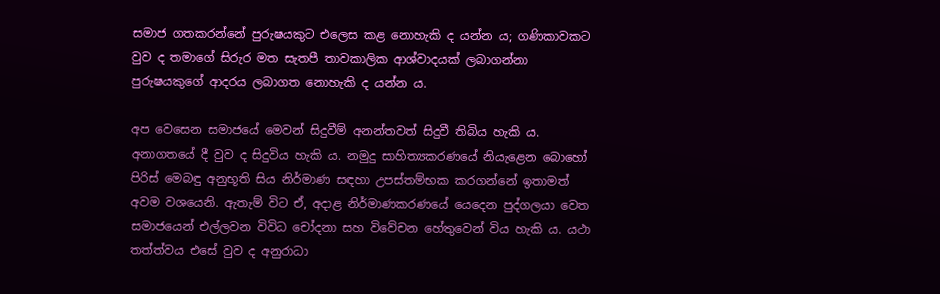සමාජ ගතකරන්නේ පුරුෂයකුට එලෙස කළ නොහැකි ද යන්න ය; ගණිකාවකට වුව ද තමාගේ සිරුර මත සැතපී තාවකාලික ආශ්වාදයක් ලබාගන්නා පුරුෂයකුගේ ආදරය ලබාගත නොහැකි ද යන්න ය.

අප වෙසෙන සමාජයේ මෙවන් සිදුවීම් අනන්තවත් සිදුවී තිබිය හැකි ය. අනාගතයේ දී වුව ද සිදුවිය හැකි ය. නමුදු සාහිත්‍යකරණයේ නියැළෙන බොහෝ පිරිස් මෙබඳු අනුභූති සිය නිර්මාණ සඳහා උපස්තම්භක කරගන්නේ ඉතාමත් අවම වශයෙනි. ඇතැම් විට ඒ, අදාළ නිර්මාණකරණයේ යෙදෙන පුද්ගලයා වෙත සමාජයෙන් එල්ලවන විවිධ චෝදනා සහ විවේචන හේතුවෙන් විය හැකි ය. යථා තත්ත්වය එසේ වුව ද අනුරාධා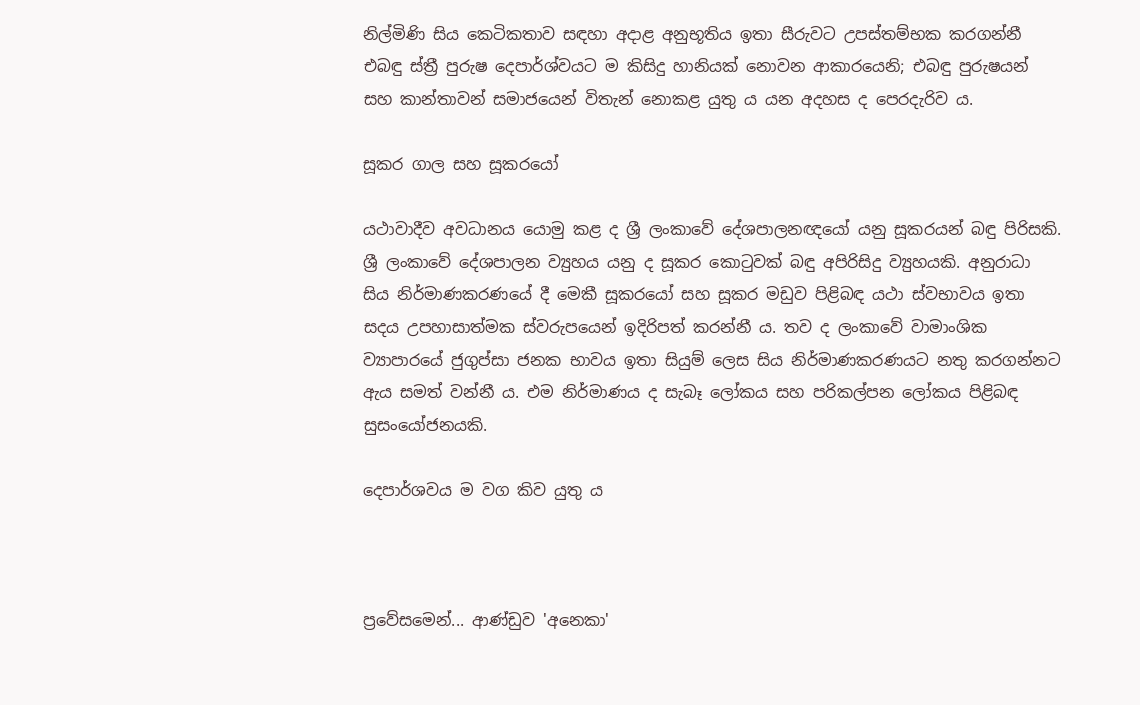නිල්මිණි සිය කෙටිකතාව සඳහා අදාළ අනුභූතිය ඉතා සීරුවට උපස්තම්භක කරගන්නී එබඳු ස්ත්‍රී පුරුෂ දෙපාර්ශ්වයට ම කිසිදු හානියක් නොවන ආකාරයෙනි; එබඳු පුරුෂයන් සහ කාන්තාවන් සමාජයෙන් විතැන් නොකළ යුතු ය යන අදහස ද පෙරදැරිව ය.

සූකර ගාල සහ සූකරයෝ

යථාවාදීව අවධානය යොමු කළ ද ශ්‍රී ලංකාවේ දේශපාලනඥයෝ යනු සූකරයන් බඳු පිරිසකි. ශ්‍රී ලංකාවේ දේශපාලන ව්‍යුහය යනු ද සූකර කොටුවක් බඳු අපිරිසිදු ව්‍යුහයකි. අනුරාධා සිය නිර්මාණකරණයේ දී මෙකී සූකරයෝ සහ සූකර මඩුව පිළිබඳ යථා ස්වභාවය ඉතා සදය උපහාසාත්මක ස්වරුපයෙන් ඉදිරිපත් කරන්නී ය. තව ද ලංකාවේ වාමාංශික ව්‍යාපාරයේ ජුගුප්සා ජනක භාවය ඉතා සියුම් ලෙස සිය නිර්මාණකරණයට නතු කරගන්නට ඇය සමත් වන්නී ය. එම නිර්මාණය ද සැබෑ ලෝකය සහ පරිකල්පන ලෝකය පිළිබඳ සුසංයෝජනයකි.

දෙපාර්ශවය ම වග කිව යුතු ය



ප්‍රවේසමෙන්... ආණ්ඩුව 'අනෙකා'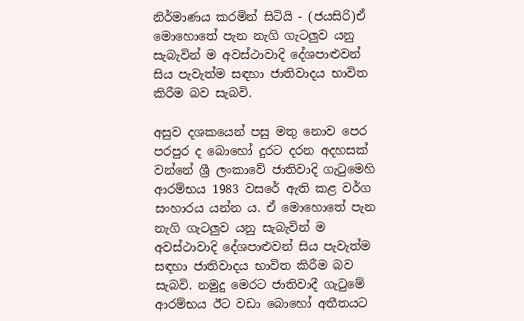නිර්මාණය කරමින් සිටියි - (ජයසිරි)ඒ මොහොතේ පැන නැගි ගැටලුව යනු සැබැවින් ම අවස්ථාවාදි දේශපාළුවන් සිය පැවැත්ම සඳහා ජාතිවාදය භාවිත කිරීම බව සැබවි.

අසුව දශකයෙන් පසු මතු නොව පෙර පරපුර ද බොහෝ දුරට දරන අදහසක් වන්නේ ශ්‍රී ලංකාවේ ජාතිවාදි ගැටුමෙහි ආරම්භය 1983 වසරේ ඇති කළ වර්ග සංහාරය යන්න ය. ඒ මොහොතේ පැන නැගි ගැටලුව යනු සැබැවින් ම අවස්ථාවාදි දේශපාළුවන් සිය පැවැත්ම සඳහා ජාතිවාදය භාවිත කිරීම බව සැබවි. නමුදු මෙරට ජාතිවාදී ගැටුමේ ආරම්භය ඊට වඩා බොහෝ අතීතයට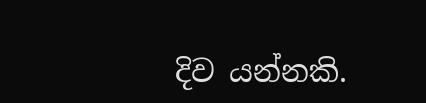දිව යන්නකි.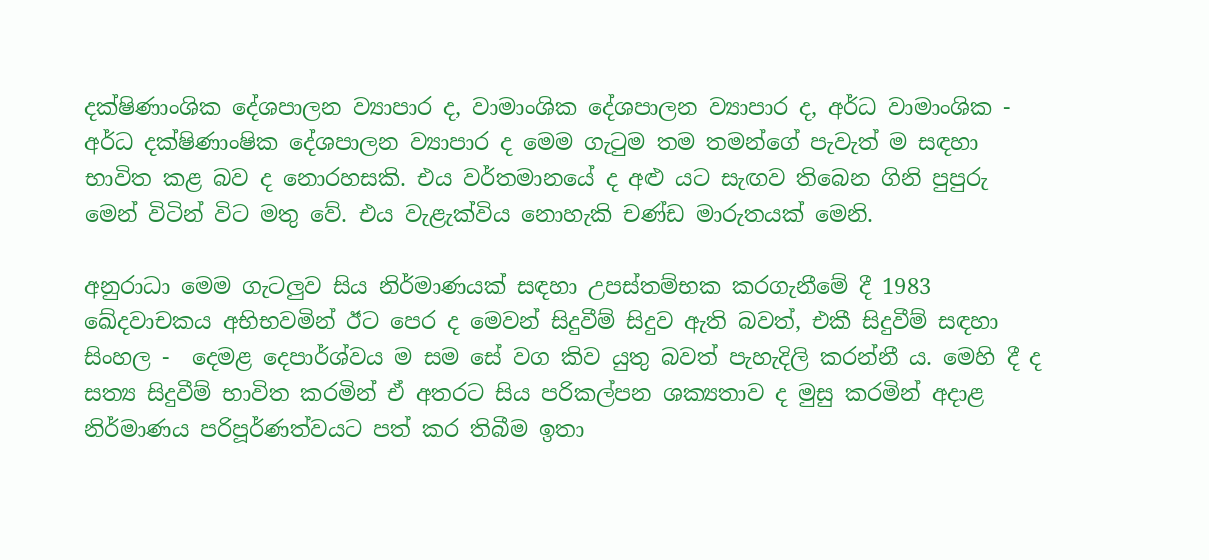දක්ෂිණාංශික දේශපාලන ව්‍යාපාර ද, වාමාංශික දේශපාලන ව්‍යාපාර ද, අර්ධ වාමාංශික - අර්ධ දක්ෂිණාංෂික දේශපාලන ව්‍යාපාර ද මෙම ගැටුම තම තමන්ගේ පැවැත් ම සඳහා භාවිත කළ බව ද නොරහසකි. එය වර්තමානයේ ද අළු යට සැඟව තිබෙන ගිනි පුපුරු මෙන් විටින් විට මතු වේ. එය වැළැක්විය නොහැකි චණ්ඩ මාරුතයක් මෙනි.

අනුරාධා මෙම ගැටලුව සිය නිර්මාණයක් සඳහා උපස්තම්භක කරගැනීමේ දී 1983 ඛේදවාචකය අභිභවමින් ඊට පෙර ද මෙවන් සිදුවීම් සිදුව ඇති බවත්, එකී සිදුවීම් සඳහා සිංහල -  දෙමළ දෙපාර්ශ්වය ම සම සේ වග කිව යුතු බවත් පැහැදිලි කරන්නී ය. මෙහි දී ද සත්‍ය සිදුවීම් භාවිත කරමින් ඒ අතරට සිය පරිකල්පන ශක්‍යතාව ද මුසු කරමින් අදාළ නිර්මාණය පරිපූර්ණත්වයට පත් කර තිබීම ඉතා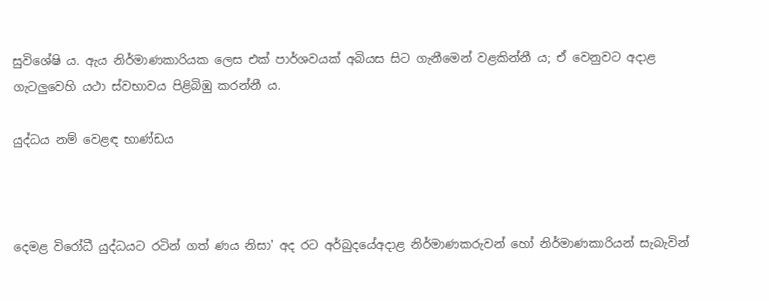සුවිශේෂි ය. ඇය නිර්මාණකාරියක ලෙස එක් පාර්ශවයක් අබියස සිට ගැනීමෙන් වළකින්නී ය; ඒ වෙනුවට අදාළ ගැටලුවෙහි යථා ස්වභාවය පිළිබිඹු කරන්නී ය.

යුද්ධය නම් වෙළඳ භාණ්ඩය



දෙමළ විරෝධී යුද්ධයට රටින් ගත් ණය නිසා' අද රට අර්බුදයේඅදාළ නිර්මාණකරුවන් හෝ නිර්මාණකාරියන් සැබැවින්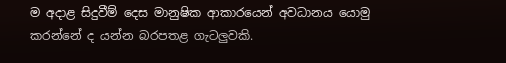ම අදාළ සිදුවීම් දෙස මානුෂික ආකාරයෙන් අවධානය යොමු කරන්නේ ද යන්න බරපතළ ගැටලුවකි.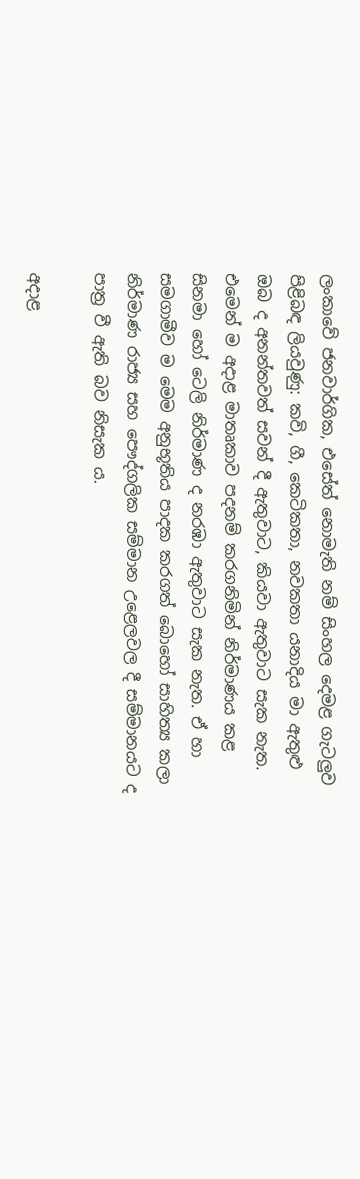ලංකාවේ ජනවාර්ගික, එසේත් නොමැති නම් සිංහල දෙමළ ගැටලුව පිළිබඳ ලියවුණු: කවි, ගී, කෙටිකතා, නවකතා යනාදිය මා ඇතුළු ඔබ ද අනන්තවත් සවන් දී ඇතුවාට, කියවා ඇතුවාට සැක නැත. එමෙන් ම අදාළ මාතෘකාව පදනම් කරගනිමින් නිර්මාණය කළ සිනමා හෝ ටෙලි නිර්මාණ ද නරඹා ඇතුවාට සැක නැත. ඒ හා සමගාමීව ම මෙම අනුභූතිය පාදක කරගත් බොහෝ සාහිත්‍ය කලා නිර්මාණ රාජ්‍ය සහ පෞද්ගලික සම්මාන උළෙලවල දී සම්මානයට ද පාත්‍ර වී ඇති බව නිසැක ය.

අදාළ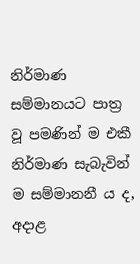නිර්මාණ සම්මානයට පාත්‍ර වූ පමණින් ම එකී නිර්මාණ සැබැවින් ම සම්මානනී ය ද, අදාළ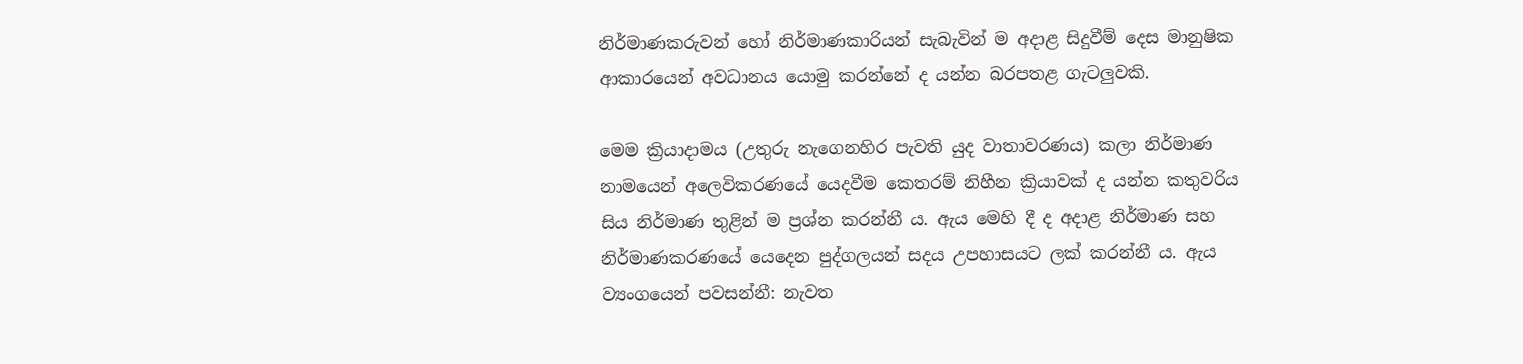නිර්මාණකරුවන් හෝ නිර්මාණකාරියන් සැබැවින් ම අදාළ සිදුවීම් දෙස මානුෂික ආකාරයෙන් අවධානය යොමු කරන්නේ ද යන්න බරපතළ ගැටලුවකි.

මෙම ක්‍රියාදාමය (උතුරු නැගෙනහිර පැවති යුද වාතාවරණය) කලා නිර්මාණ නාමයෙන් අලෙවිකරණයේ යෙදවීම කෙතරම් නිහීන ක්‍රියාවක් ද යන්න කතුවරිය සිය නිර්මාණ තුළින් ම ප්‍රශ්න කරන්නී ය. ඇය මෙහි දී ද අදාළ නිර්මාණ සහ නිර්මාණකරණයේ යෙදෙන පුද්ගලයන් සදය උපහාසයට ලක් කරන්නී ය. ඇය ව්‍යංගයෙන් පවසන්නී: නැවත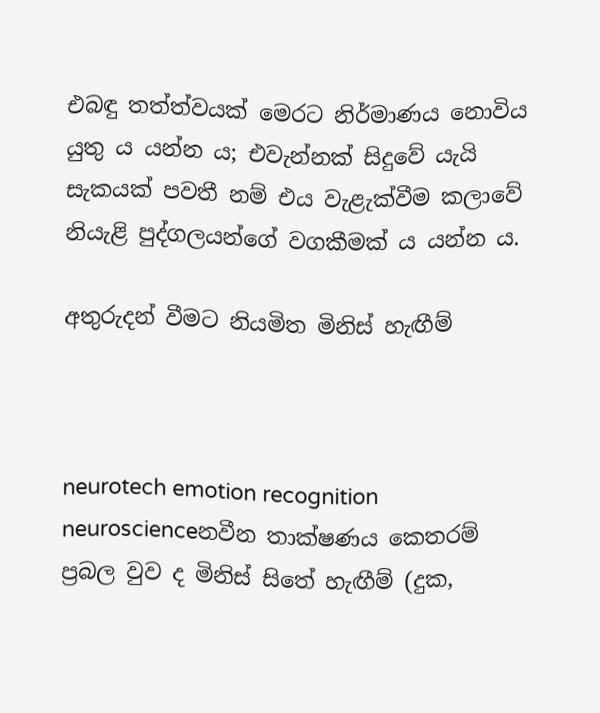එබඳු තත්ත්වයක් මෙරට නිර්මාණය නොවිය යුතු ය යන්න ය; එවැන්නක් සිදුවේ යැයි සැකයක් පවතී නම් එය වැළැක්වීම කලාවේ නියැළි පුද්ගලයන්ගේ වගකීමක් ය යන්න ය.

අතුරුදන් වීමට නියමිත මිනිස් හැඟීම්



neurotech emotion recognition neuroscienceනවීන තාක්ෂණය කෙතරම් ප්‍රබල වුව ද මිනිස් සිතේ හැඟීම් (දුක,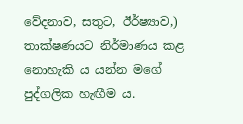වේදනාව, සතුට, ඊර්ෂ්‍යාව,) තාක්ෂණයට නිර්මාණය කළ නොහැකි ය යන්න මගේ පුද්ගලික හැඟීම ය.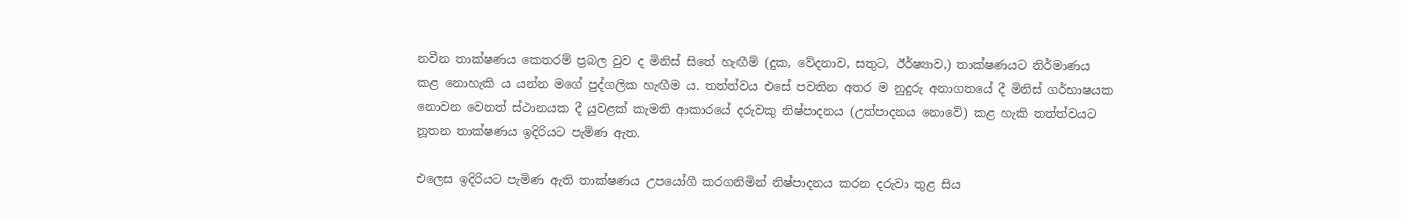නවීන තාක්ෂණය කෙතරම් ප්‍රබල වුව ද මිනිස් සිතේ හැඟීම් (දුක, වේදනාව, සතුට, ඊර්ෂ්‍යාව,) තාක්ෂණයට නිර්මාණය කළ නොහැකි ය යන්න මගේ පුද්ගලික හැඟීම ය. තත්ත්වය එසේ පවතින අතර ම නුදුරු අනාගතයේ දී මිනිස් ගර්භාෂයක නොවන වෙනත් ස්ථානයක දී යුවළක් කැමති ආකාරයේ දරුවකු නිෂ්පාදනය (උත්පාදනය නොවේ) කළ හැකි තත්ත්වයට නූතන තාක්ෂණය ඉදිරියට පැමිණ ඇත.

එලෙස ඉදිරියට පැමිණ ඇති තාක්ෂණය උපයෝගී කරගනිමින් නිෂ්පාදනය කරන දරුවා තුළ සිය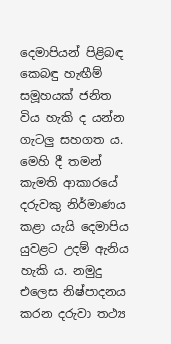දෙමාපියන් පිළිබඳ කෙබඳු හැඟීම් සමූහයක් ජනිත විය හැකි ද යන්න ගැටලු සහගත ය. මෙහි දී තමන් කැමති ආකාරයේ දරුවකු නිර්මාණය කළා යැයි දෙමාපිය යුවළට උදම් ඇනිය හැකි ය. නමුදු එලෙස නිෂ්පාදනය කරන දරුවා තථ්‍ය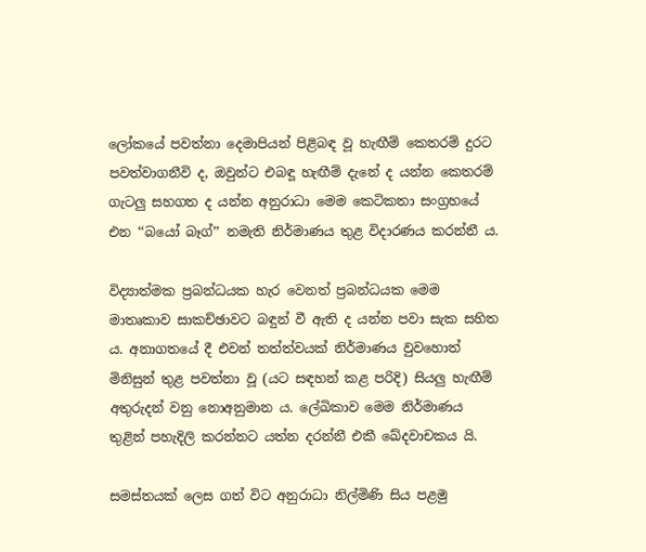ලෝකයේ පවත්නා දෙමාපියන් පිළිබඳ වූ හැඟීම් කෙතරම් දුරට පවත්වාගනීවි ද, ඔවුන්ට එබඳූ හැඟීම් දැනේ ද යන්න කෙතරම් ගැටලු සහගත ද යන්න අනුරාධා මෙම කෙටිකතා සංග්‍රහයේ එන ‘‘බයෝ බෑග්’’ නමැති නිර්මාණය තුළ විදාරණය කරන්නී ය.

විද්‍යාත්මක ප්‍රබන්ධයක හැර වෙනත් ප්‍රබන්ධයක මෙම මාතෘකාව සාකච්ඡාවට බඳුන් වී ඇති ද යන්න පවා සැක සහිත ය. අනාගතයේ දී එවන් තත්ත්වයක් නිර්මාණය වුවහොත් මිනිසුන් තුළ පවත්නා වූ (යට සඳහන් කළ පරිදි) සියලු හැඟීම් අතුරුදන් වනු නොඅනුමාන ය. ලේඛිකාව මෙම නිර්මාණය තුළින් පහැදිලි කරන්නට යත්න දරන්නී එකී ඛේදවාචකය යි.

සමස්තයක් ලෙස ගත් විට අනුරාධා නිල්මිණි සිය පළමු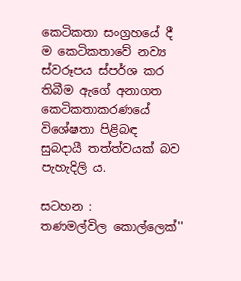කෙටිකතා සංග්‍රහයේ දී ම කෙටිකතාවේ නව්‍ය ස්වරූපය ස්පර්ශ කර තිබීම ඇගේ අනාගත කෙටිකතාකරණයේ විශේෂතා පිළිබඳ සුබදායී තත්ත්වයක් බව පැහැදිලි ය.

සටහන :
තණමල්විල කොල්ලෙක්''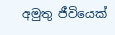අමුතු ජීවියෙක්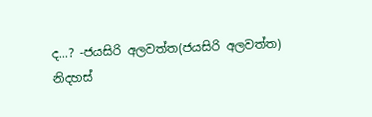ද...? -ජයසිරි අලවත්ත(ජයසිරි අලවත්ත)
නිදහස්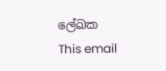ලේඛක
This email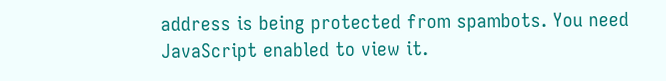address is being protected from spambots. You need JavaScript enabled to view it.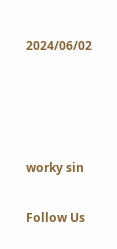2024/06/02




worky sin

Follow Us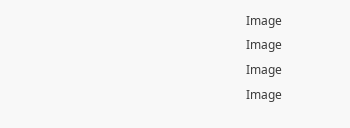Image
Image
Image
Image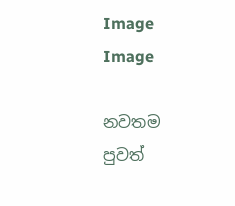Image
Image

නවතම පුවත්